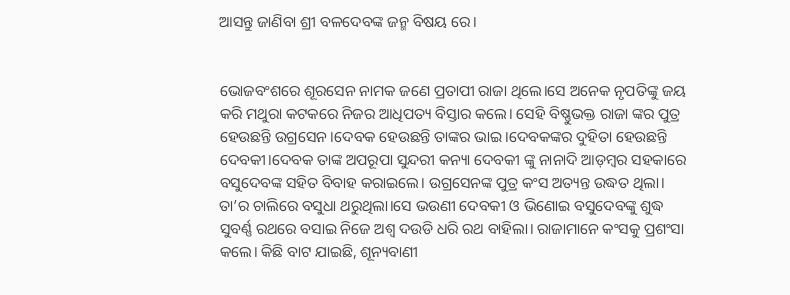ଆସନ୍ତୁ ଜାଣିବା ଶ୍ରୀ ବଳଦେବଙ୍କ ଜନ୍ମ ବିଷୟ ରେ।


ଭୋଜବଂଶରେ ଶୂରସେନ ନାମକ ଜଣେ ପ୍ରତାପୀ ରାଜା ଥିଲେ।ସେ ଅନେକ ନୃପତିଙ୍କୁ ଜୟ କରି ମଥୁରା କଟକରେ ନିଜର ଆଧିପତ୍ୟ ବିସ୍ତାର କଲେ। ସେହି ବିଷ୍ଣୁଭକ୍ତ ରାଜା ଙ୍କର ପୁତ୍ର ହେଉଛନ୍ତି ଉଗ୍ରସେନ।ଦେବକ ହେଉଛନ୍ତି ତାଙ୍କର ଭାଇ।ଦେବକଙ୍କର ଦୁହିତା ହେଉଛନ୍ତି ଦେବକୀ।ଦେବକ ତାଙ୍କ ଅପରୂପା ସୁନ୍ଦରୀ କନ୍ୟା ଦେବକୀ ଙ୍କୁ ନାନାଦି ଆଡ଼ମ୍ବର ସହକାରେ ବସୁଦେବଙ୍କ ସହିତ ବିବାହ କରାଇଲେ। ଉଗ୍ରସେନଙ୍କ ପୁତ୍ର କଂସ ଅତ୍ୟନ୍ତ ଉଦ୍ଧତ ଥିଲା। ତା’ର ଚାଲିରେ ବସୁଧା ଥରୁଥିଲା।ସେ ଭଉଣୀ ଦେବକୀ ଓ ଭିଣୋଇ ବସୁଦେବଙ୍କୁ ଶୁଦ୍ଧ ସୁବର୍ଣ୍ଣ ରଥରେ ବସାଇ ନିଜେ ଅଶ୍ଵ ଦଉଡି ଧରି ରଥ ବାହିଲା। ରାଜାମାନେ କଂସକୁ ପ୍ରଶଂସା କଲେ। କିଛି ବାଟ ଯାଇଛି, ଶୂନ୍ୟବାଣୀ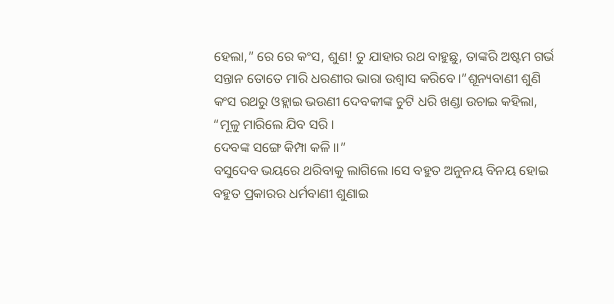ହେଲା,” ରେ ରେ କଂସ, ଶୁଣ! ତୁ ଯାହାର ରଥ ବାହୁଛୁ, ତାଙ୍କରି ଅଷ୍ଟମ ଗର୍ଭ ସନ୍ତାନ ତୋତେ ମାରି ଧରଣୀର ଭାରା ଉଶ୍ୱାସ କରିବେ।”ଶୂନ୍ୟବାଣୀ ଶୁଣି କଂସ ରଥରୁ ଓହ୍ଲାଇ ଭଉଣୀ ଦେବକୀଙ୍କ ଚୁଟି ଧରି ଖଣ୍ଡା ଉଚାଇ କହିଲା,
“ମୂଳୁ ମାରିଲେ ଯିବ ସରି।
ଦେବଙ୍କ ସଙ୍ଗେ କିମ୍ପା କଳି।।”
ବସୁଦେବ ଭୟରେ ଥରିବାକୁ ଲାଗିଲେ।ସେ ବହୁତ ଅନୁନୟ ବିନୟ ହୋଇ ବହୁତ ପ୍ରକାରର ଧର୍ମବାଣୀ ଶୁଣାଇ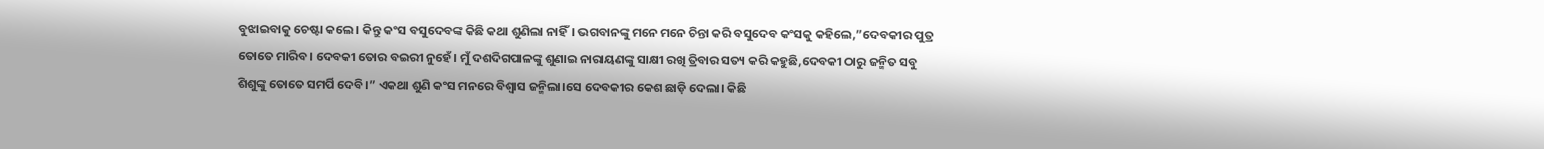ବୁଝାଇବାକୁ ଚେଷ୍ଟା କଲେ। କିନ୍ତୁ କଂସ ବସୁଦେବଙ୍କ କିଛି କଥା ଶୁଣିଲା ନାହିଁ। ଭଗବାନଙ୍କୁ ମନେ ମନେ ଚିନ୍ତା କରି ବସୁଦେବ କଂସକୁ କହିଲେ,”ଦେବକୀର ପୁତ୍ର ତୋତେ ମାରିବ। ଦେବକୀ ତୋର ବଇରୀ ନୁହେଁ। ମୁଁ ଦଶଦିଗପାଳଙ୍କୁ ଶୁଣାଇ ନାରାୟଣଙ୍କୁ ସାକ୍ଷୀ ରଖି ତ୍ରିବାର ସତ୍ୟ କରି କହୁଛି,ଦେବକୀ ଠାରୁ ଜନ୍ମିତ ସବୁ ଶିଶୁଙ୍କୁ ତୋତେ ସମର୍ପି ଦେବି।” ଏକଥା ଶୁଣି କଂସ ମନରେ ବିଶ୍ଵାସ ଜନ୍ମିଲା।ସେ ଦେବକୀର କେଶ ଛାଡ଼ି ଦେଲା। କିଛି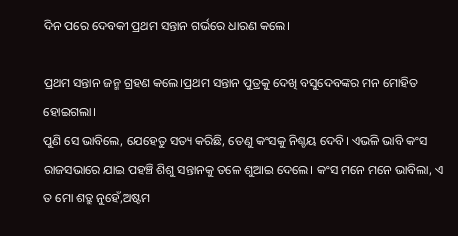ଦିନ ପରେ ଦେବକୀ ପ୍ରଥମ ସନ୍ତାନ ଗର୍ଭରେ ଧାରଣ କଲେ।

ପ୍ରଥମ ସନ୍ତାନ ଜନ୍ମ ଗ୍ରହଣ କଲେ।ପ୍ରଥମ ସନ୍ତାନ ପୁତ୍ରକୁ ଦେଖି ବସୁଦେବଙ୍କର ମନ ମୋହିତ ହୋଇଗଲା।
ପୁଣି ସେ ଭାବିଲେ, ଯେହେତୁ ସତ୍ୟ କରିଛି, ତେଣୁ କଂସକୁ ନିଶ୍ଚୟ ଦେବି। ଏଭଳି ଭାବି କଂସ ରାଜସଭାରେ ଯାଇ ପହଞ୍ଚି ଶିଶୁ ସନ୍ତାନକୁ ତଳେ ଶୁଆଇ ଦେଲେ। କଂସ ମନେ ମନେ ଭାବିଲା, ଏ ତ ମୋ ଶତ୍ରୁ ନୁହେଁ,ଅଷ୍ଟମ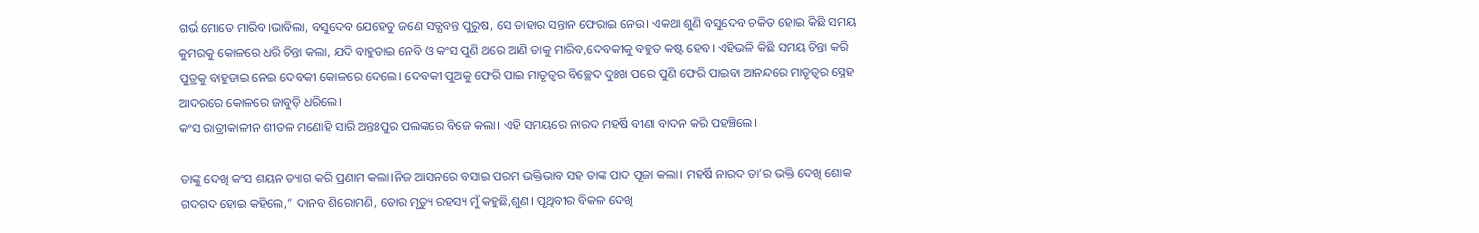ଗର୍ଭ ମୋତେ ମାରିବ।ଭାବିଲା, ବସୁଦେବ ଯେହେତୁ ଜଣେ ସତ୍ଯବନ୍ତ ପୁରୁଷ, ସେ ତାହାର ସନ୍ତାନ ଫେରାଇ ନେଉ। ଏକଥା ଶୁଣି ବସୁଦେବ ଚକିତ ହୋଇ କିଛି ସମୟ କୁମରକୁ କୋଳରେ ଧରି ଚିନ୍ତା କଲା, ଯଦି ବାହୁଡାଇ ନେବି ଓ କଂସ ପୁଣି ଥରେ ଆଣି ତାକୁ ମାରିବ,ଦେବକୀକୁ ବହୁତ କଷ୍ଟ ହେବ। ଏହିଭଳି କିଛି ସମୟ ଚିନ୍ତା କରି ପୁତ୍ରକୁ ବାହୁଡାଇ ନେଇ ଦେବକୀ କୋଳରେ ଦେଲେ। ଦେବକୀ ପୁଅକୁ ଫେରି ପାଇ ମାତୃତ୍ଵର ବିଚ୍ଛେଦ ଦୁଃଖ ପରେ ପୁଣି ଫେରି ପାଇବା ଆନନ୍ଦରେ ମାତୃତ୍ଵର ସ୍ନେହ ଆଦରରେ କୋଳରେ ଜାବୁଡ଼ି ଧରିଲେ।
କଂସ ରାତ୍ରୀକାଳୀନ ଶୀତଳ ମଣୋହି ସାରି ଅନ୍ତଃପୁର ପଲଙ୍କରେ ବିଜେ କଲା। ଏହି ସମୟରେ ନାରଦ ମହର୍ଷି ବୀଣା ବାଦନ କରି ପହଞ୍ଚିଲେ।

ତାଙ୍କୁ ଦେଖି କଂସ ଶୟନ ତ୍ୟାଗ କରି ପ୍ରଣାମ କଲା।ନିଜ ଆସନରେ ବସାଇ ପରମ ଭକ୍ତିଭାବ ସହ ତାଙ୍କ ପାଦ ପୂଜା କଲା। ମହର୍ଷି ନାରଦ ତା’ର ଭକ୍ତି ଦେଖି ଶୋକ ଗଦଗଦ ହୋଇ କହିଲେ,” ଦାନବ ଶିରୋମଣି, ତୋର ମୃତ୍ୟୁ ରହସ୍ୟ ମୁଁ କହୁଛି,ଶୁଣ। ପୃଥିବୀର ବିକଳ ଦେଖି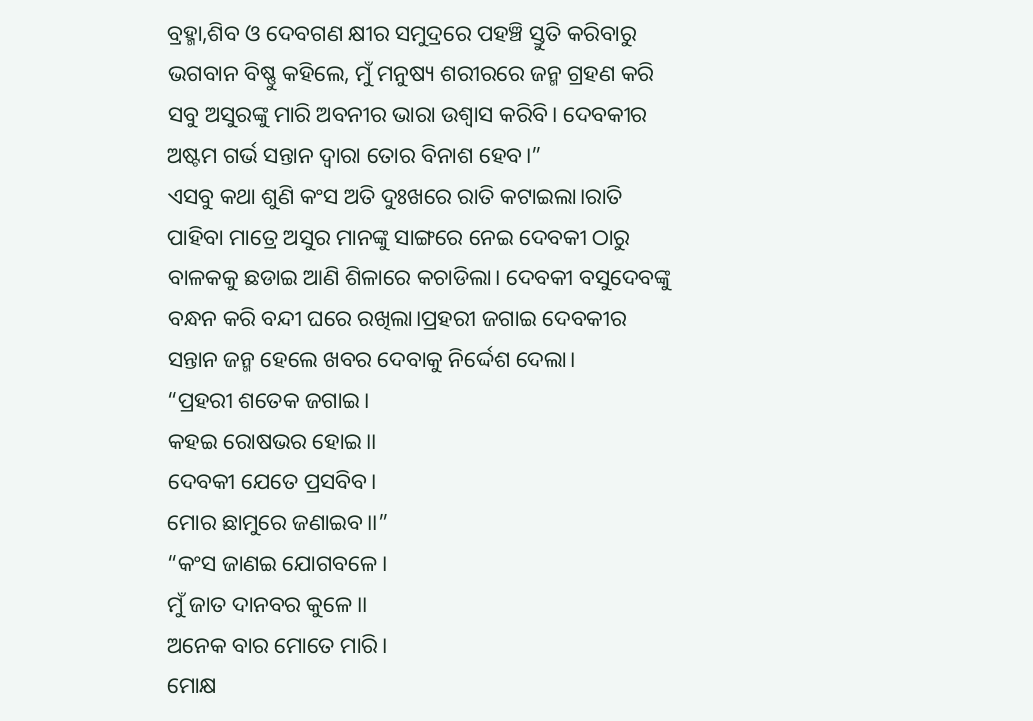ବ୍ରହ୍ମା,ଶିବ ଓ ଦେବଗଣ କ୍ଷୀର ସମୁଦ୍ରରେ ପହଞ୍ଚି ସ୍ତୁତି କରିବାରୁ ଭଗବାନ ବିଷ୍ଣୁ କହିଲେ, ମୁଁ ମନୁଷ୍ୟ ଶରୀରରେ ଜନ୍ମ ଗ୍ରହଣ କରି ସବୁ ଅସୁରଙ୍କୁ ମାରି ଅବନୀର ଭାରା ଉଶ୍ୱାସ କରିବି। ଦେବକୀର ଅଷ୍ଟମ ଗର୍ଭ ସନ୍ତାନ ଦ୍ଵାରା ତୋର ବିନାଶ ହେବ।”
ଏସବୁ କଥା ଶୁଣି କଂସ ଅତି ଦୁଃଖରେ ରାତି କଟାଇଲା।ରାତି ପାହିବା ମାତ୍ରେ ଅସୁର ମାନଙ୍କୁ ସାଙ୍ଗରେ ନେଇ ଦେବକୀ ଠାରୁ ବାଳକକୁ ଛଡାଇ ଆଣି ଶିଳାରେ କଚାଡିଲା। ଦେବକୀ ବସୁଦେବଙ୍କୁ ବନ୍ଧନ କରି ବନ୍ଦୀ ଘରେ ରଖିଲା।ପ୍ରହରୀ ଜଗାଇ ଦେବକୀର ସନ୍ତାନ ଜନ୍ମ ହେଲେ ଖବର ଦେବାକୁ ନିର୍ଦ୍ଦେଶ ଦେଲା।
“ପ୍ରହରୀ ଶତେକ ଜଗାଇ।
କହଇ ରୋଷଭର ହୋଇ।।
ଦେବକୀ ଯେତେ ପ୍ରସବିବ।
ମୋର ଛାମୁରେ ଜଣାଇବ।।”
“କଂସ ଜାଣଇ ଯୋଗବଳେ।
ମୁଁ ଜାତ ଦାନବର କୁଳେ।।
ଅନେକ ବାର ମୋତେ ମାରି।
ମୋକ୍ଷ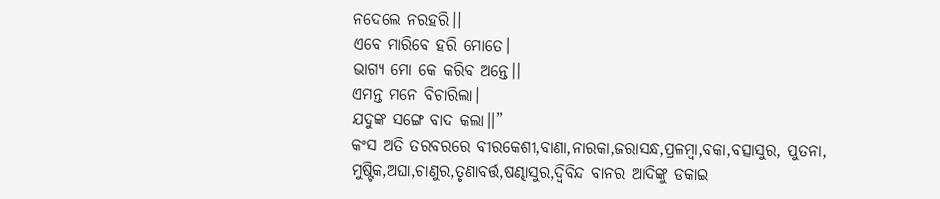ନଦେଲେ ନରହରି।।
ଏବେ ମାରିବେ ହରି ମୋତେ।
ଭାଗ୍ଯ ମୋ କେ କରିବ ଅନ୍ତେ।।
ଏମନ୍ତ ମନେ ବିଚାରିଲା।
ଯଦୁଙ୍କ ସଙ୍ଗେ ବାଦ କଲା।।”
କଂସ ଅତି ତରବରରେ ବୀରକେଶୀ,ବାଣା,ନାରକା,ଜରାସନ୍ଧ,ପ୍ରଳମ୍ବା,ବକା,ବତ୍ସାସୁର, ପୁତନା, ମୁଷ୍ଟିକ,ଅଘା,ଚାଣୁର,ତୃଣାବର୍ତ୍ତ,ଷଣ୍ଢାସୁର,ଦ୍ଵିବିନ୍ଦ ବାନର ଆଦିଙ୍କୁ ଡକାଇ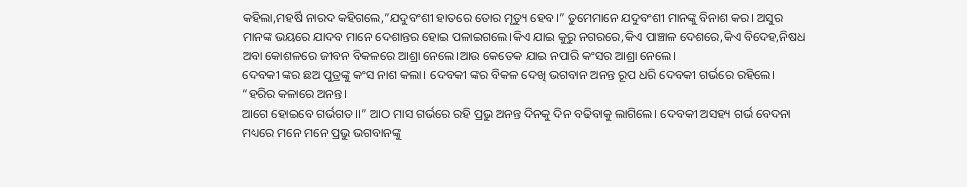କହିଲା,ମହର୍ଷି ନାରଦ କହିଗଲେ,”ଯଦୁବଂଶୀ ହାତରେ ତୋର ମୃତ୍ୟୁ ହେବ।” ତୁମେମାନେ ଯଦୁବଂଶୀ ମାନଙ୍କୁ ବିନାଶ କର। ଅସୁର ମାନଙ୍କ ଭୟରେ ଯାଦବ ମାନେ ଦେଶାନ୍ତର ହୋଇ ପଳାଇଗଲେ।କିଏ ଯାଇ କୁରୁ ନଗରରେ,କିଏ ପାଞ୍ଚାଳ ଦେଶରେ,କିଏ ବିଦେହ,ନିଷଧ ଅବା କୋଶଳରେ ଜୀବନ ବିକଳରେ ଆଶ୍ରା ନେଲେ।ଆଉ କେତେକ ଯାଇ ନପାରି କଂସର ଆଶ୍ରା ନେଲେ।
ଦେବକୀ ଙ୍କର ଛଅ ପୁତ୍ରଙ୍କୁ କଂସ ନାଶ କଲା। ଦେବକୀ ଙ୍କର ବିକଳ ଦେଖି ଭଗବାନ ଅନନ୍ତ ରୂପ ଧରି ଦେବକୀ ଗର୍ଭରେ ରହିଲେ।
“ହରିର କଳାରେ ଅନନ୍ତ।
ଆଗେ ହୋଇବେ ଗର୍ଭଗତ।।” ଆଠ ମାସ ଗର୍ଭରେ ରହି ପ୍ରଭୁ ଅନନ୍ତ ଦିନକୁ ଦିନ ବଢିବାକୁ ଲାଗିଲେ। ଦେବକୀ ଅସହ୍ୟ ଗର୍ଭ ବେଦନା ମଧ୍ୟରେ ମନେ ମନେ ପ୍ରଭୁ ଭଗବାନଙ୍କୁ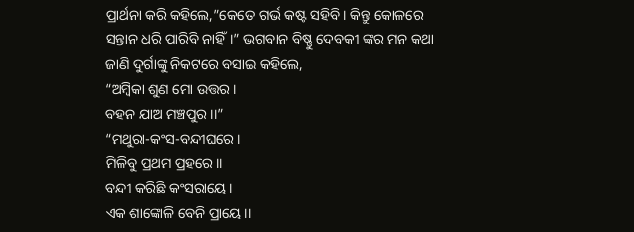ପ୍ରାର୍ଥନା କରି କହିଲେ,”କେତେ ଗର୍ଭ କଷ୍ଟ ସହିବି। କିନ୍ତୁ କୋଳରେ ସନ୍ତାନ ଧରି ପାରିବି ନାହିଁ।” ଭଗବାନ ବିଷ୍ଣୁ ଦେବକୀ ଙ୍କର ମନ କଥା ଜାଣି ଦୁର୍ଗାଙ୍କୁ ନିକଟରେ ବସାଇ କହିଲେ,
“ଅମ୍ବିକା ଶୁଣ ମୋ ଉତ୍ତର।
ବହନ ଯାଅ ମଞ୍ଚପୁର।।”
“ମଥୁରା-କଂସ-ବନ୍ଦୀଘରେ।
ମିଳିବୁ ପ୍ରଥମ ପ୍ରହରେ।।
ବନ୍ଦୀ କରିଛି କଂସରାୟେ।
ଏକ ଶାଙ୍କୋଳି ବେନି ପ୍ରାୟେ।।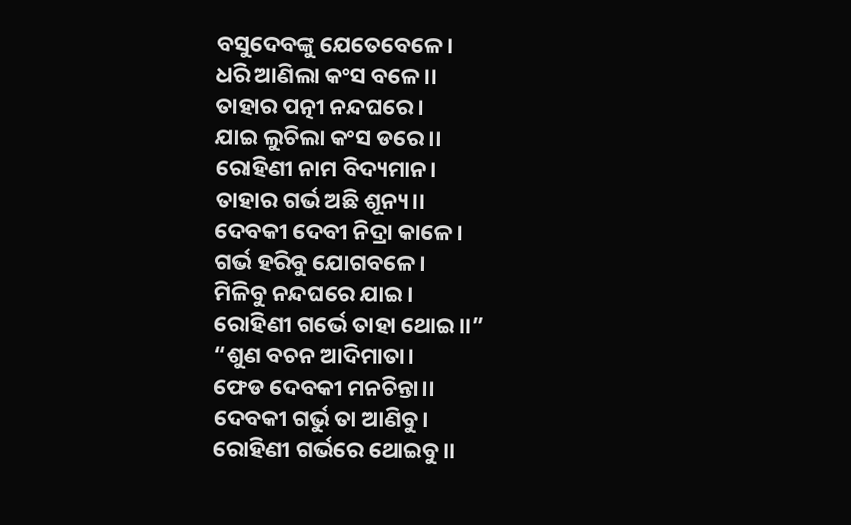ବସୁଦେବଙ୍କୁ ଯେତେବେଳେ।
ଧରି ଆଣିଲା କଂସ ବଳେ।।
ତାହାର ପତ୍ନୀ ନନ୍ଦଘରେ।
ଯାଇ ଲୁଚିଲା କଂସ ଡରେ।।
ରୋହିଣୀ ନାମ ବିଦ୍ୟମାନ।
ତାହାର ଗର୍ଭ ଅଛି ଶୂନ୍ୟ।।
ଦେବକୀ ଦେବୀ ନିଦ୍ରା କାଳେ।
ଗର୍ଭ ହରିବୁ ଯୋଗବଳେ।
ମିଳିବୁ ନନ୍ଦଘରେ ଯାଇ।
ରୋହିଣୀ ଗର୍ଭେ ତାହା ଥୋଇ।।”
“ଶୁଣ ବଚନ ଆଦିମାତା।
ଫେଡ ଦେବକୀ ମନଚିନ୍ତା।।
ଦେବକୀ ଗର୍ଭୁ ତା ଆଣିବୁ।
ରୋହିଣୀ ଗର୍ଭରେ ଥୋଇବୁ।।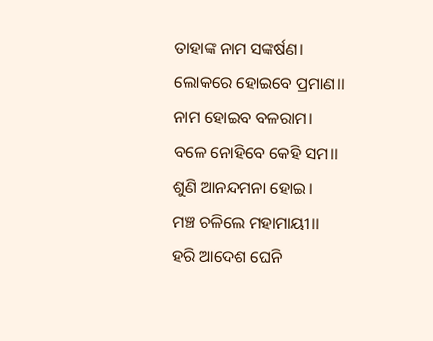ତାହାଙ୍କ ନାମ ସଙ୍କର୍ଷଣ।
ଲୋକରେ ହୋଇବେ ପ୍ରମାଣ।।
ନାମ ହୋଇବ ବଳରାମ।
ବଳେ ନୋହିବେ କେହି ସମ।।
ଶୁଣି ଆନନ୍ଦମନା ହୋଇ।
ମଞ୍ଚ ଚଳିଲେ ମହାମାୟୀ।।
ହରି ଆଦେଶ ଘେନି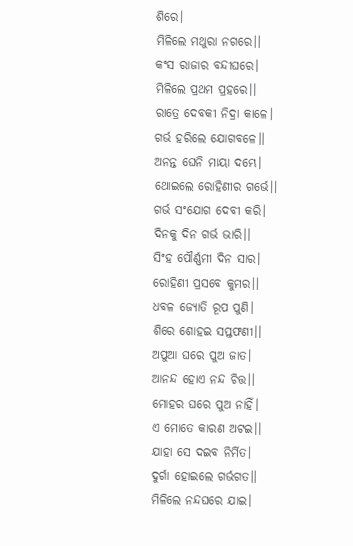ଶିରେ।
ମିଳିଲେ ମଥୁରା ନଗରେ।।
କଂସ ରାଜାର ବନ୍ଦୀଘରେ।
ମିଳିଲେ ପ୍ରଥମ ପ୍ରହରେ।।
ରାତ୍ରେ ଦେବକୀ ନିଦ୍ରା କାଳେ।
ଗର୍ଭ ହରିଲେ ଯୋଗବଳେ।।
ଅନନ୍ତ ଘେନି ମାୟା ଦମ୍ଭେ।
ଥୋଇଲେ ରୋହିଣୀର ଗର୍ଭେ।।
ଗର୍ଭ ସଂଯୋଗ ଦେବୀ କରି।
ଦିନକୁ ଦିନ ଗର୍ଭ ଭାରି।।
ସିଂହ ପୌର୍ଣ୍ଣମୀ ଦିନ ସାର।
ରୋହିଣୀ ପ୍ରସବେ କୁମର।।
ଧବଳ ଜ୍ଯୋତି ରୂପ ପୁଣି।
ଶିରେ ଶୋହଇ ସପ୍ତଫଣୀ।।
ଅପୁଆ ଘରେ ପୁଅ ଜାତ।
ଆନନ୍ଦ ହୋଏ ନନ୍ଦ ଚିତ୍ତ।।
ମୋହର ଘରେ ପୁଅ ନାହିଁ।
ଏ ମୋତେ କାରଣ ଅଟଇ।।
ଯାହା ସେ ଦଇବ ନିର୍ମିତ।
ଦୁର୍ଗା ହୋଇଲେ ଗର୍ଭଗତ।।
ମିଳିଲେ ନନ୍ଦଘରେ ଯାଇ।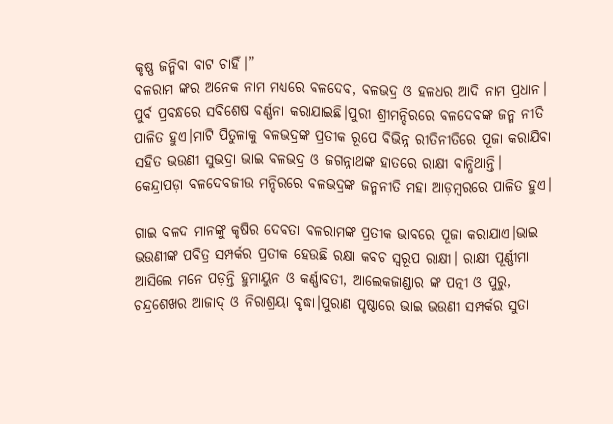କୃଷ୍ଣ ଜନ୍ମିବା ବାଟ ଚାହିଁ।”
ବଳରାମ ଙ୍କର ଅନେକ ନାମ ମଧ୍ୟରେ ବଳଦେବ, ବଳଭଦ୍ର ଓ ହଳଧର ଆଦି ନାମ ପ୍ରଧାନ।
ପୁର୍ବ ପ୍ରବନ୍ଧରେ ସବିଶେଷ ବର୍ଣ୍ଣନା କରାଯାଇଛି।ପୁରୀ ଶ୍ରୀମନ୍ଦିରରେ ବଳଦେବଙ୍କ ଜନ୍ମ ନୀତି ପାଳିତ ହୁଏ।ମାଟି ପିତୁଳାକୁ ବଳଭଦ୍ରଙ୍କ ପ୍ରତୀକ ରୂପେ ବିଭିନ୍ନ ରୀତିନୀତିରେ ପୂଜା କରାଯିବା ସହିତ ଭଉଣୀ ସୁଭଦ୍ରା ଭାଇ ବଳଭଦ୍ର ଓ ଜଗନ୍ନାଥଙ୍କ ହାତରେ ରାକ୍ଷୀ ବାନ୍ଧିଥାନ୍ତି।
କେନ୍ଦ୍ରାପଡ଼ା ବଳଦେବଜୀଉ ମନ୍ଦିରରେ ବଳଭଦ୍ରଙ୍କ ଜନ୍ମନୀତି ମହା ଆଡ଼ମ୍ବରରେ ପାଳିତ ହୁଏ।

ଗାଇ ବଳଦ ମାନଙ୍କୁ କୃଷିର ଦେବତା ବଳରାମଙ୍କ ପ୍ରତୀକ ଭାବରେ ପୂଜା କରାଯାଏ।ଭାଇ ଭଉଣୀଙ୍କ ପବିତ୍ର ସମ୍ପର୍କର ପ୍ରତୀକ ହେଉଛି ରକ୍ଷା କବଚ ସ୍ଵରୂପ ରାକ୍ଷୀ। ରାକ୍ଷୀ ପୂର୍ଣ୍ଣୀମା ଆସିଲେ ମନେ ପଡ଼ନ୍ତି ହୁମାୟୁନ ଓ କର୍ଣ୍ଣାବତୀ, ଆଲେକଜାଣ୍ଡାର ଙ୍କ ପତ୍ନୀ ଓ ପୁରୁ, ଚନ୍ଦ୍ରଶେଖର ଆଜାଦ୍ ଓ ନିରାଶ୍ରୟା ବୃଦ୍ଧା।ପୁରାଣ ପୃଷ୍ଠାରେ ଭାଇ ଭଉଣୀ ସମ୍ପର୍କର ସୁତା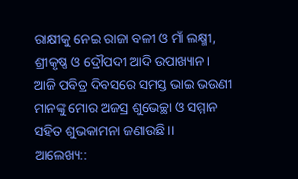ରାକ୍ଷୀକୁ ନେଇ ରାଜା ବଳୀ ଓ ମାଁ ଲକ୍ଷ୍ମୀ, ଶ୍ରୀକୃଷ୍ଣ ଓ ଦ୍ରୌପଦୀ ଆଦି ଉପାଖ୍ୟାନ।
ଆଜି ପବିତ୍ର ଦିବସରେ ସମସ୍ତ ଭାଇ ଭଉଣୀ ମାନଙ୍କୁ ମୋର ଅଜସ୍ର ଶୁଭେଚ୍ଛା ଓ ସମ୍ମାନ ସହିତ ଶୁଭକାମନା ଜଣାଉଛି।।
ଆଲେଖ୍ୟ::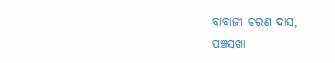ବାବାଜୀ ଚରଣ ଦାସ,
ପଞ୍ଚସଖା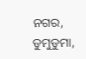ନଗର, ଡୁମୁଡୁମା,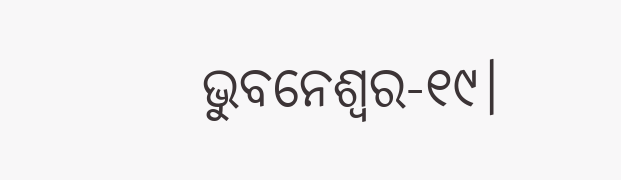ଭୁବନେଶ୍ବର-୧୯।